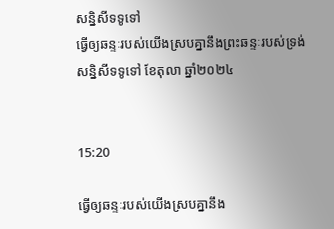សន្និសីទទូទៅ
ធ្វើឲ្យឆន្ទៈរបស់យើងស្របគ្នានឹងព្រះឆន្ទៈរបស់ទ្រង់
សន្និសីទទូទៅ ខែតុលា ឆ្នាំ២០២៤


15:20

ធ្វើឲ្យឆន្ទៈរបស់យើងស្របគ្នានឹង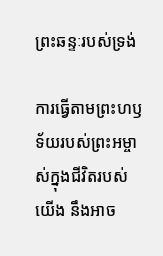ព្រះឆន្ទៈរបស់ទ្រង់

ការធ្វើតាមព្រះហឫទ័យរបស់ព្រះអម្ចាស់ក្នុងជីវិតរបស់យើង នឹងអាច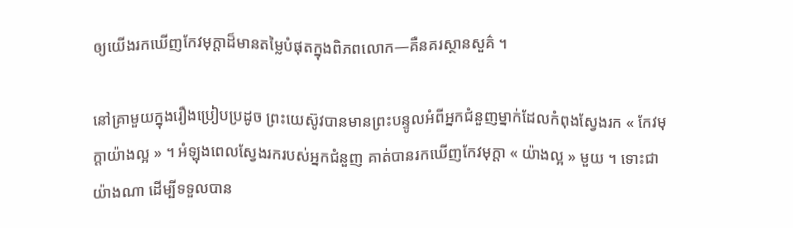ឲ្យយើងរកឃើញកែវមុក្តាដ៏មានតម្លៃបំផុតក្នុងពិភពលោក—គឺនគរស្ថានសួគ៌ ។

នៅគ្រាមួយក្នុងរឿងប្រៀបប្រដូច ព្រះយេស៊ូវបានមានព្រះបន្ទូលអំពីអ្នកជំនួញម្នាក់ដែលកំពុងស្វែងរក « កែវមុក្តាយ៉ាងល្អ » ។ អំឡុងពេលស្វែងរករបស់អ្នកជំនួញ គាត់បានរកឃើញកែវមុក្តា « យ៉ាងល្អ » មួយ ។ ទោះជាយ៉ាងណា ដើម្បីទទួលបាន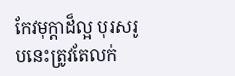កែវមុក្តាដ៏ល្អ បុរសរូបនេះត្រូវតែលក់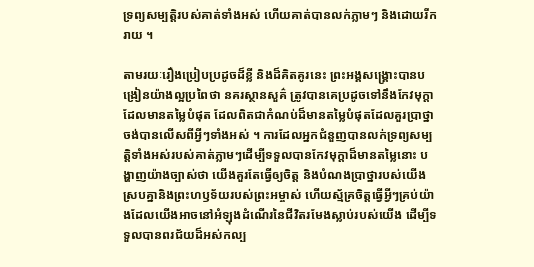ទ្រព្យសម្បត្តិរបស់គាត់ទាំងអស់ ហើយគាត់បានលក់ភ្លាមៗ និងដោយរីករាយ ។

តាមរយៈរឿងប្រៀបប្រដូចដ៏ខ្លី និងដ៏គិតគូរនេះ ព្រះអង្គសង្រ្គោះបានបង្រៀនយ៉ាងល្អប្រពៃថា នគរស្ថានសួគ៌ ត្រូវបានគេប្រដូចទៅនឹងកែវមុក្តាដែលមានតម្លៃបំផុត ដែលពិតជាកំណប់ដ៏មានតម្លៃបំផុតដែលគួរប្រាថ្នាចង់បានលើសពីអ្វីៗទាំងអស់ ។ ការដែលអ្នកជំនួញបានលក់ទ្រព្យសម្បត្តិទាំងអស់របស់គាត់ភ្លាមៗដើម្បីទទួលបានកែវមុក្តាដ៏មានតម្លៃនោះ បង្ហាញយ៉ាងច្បាស់ថា យើងគួរតែធ្វើឲ្យចិត្ត និងបំណងប្រាថ្នារបស់យើងស្របគ្នានិងព្រះហឫទ័យរបស់ព្រះអម្ចាស់ ហើយស្ម័គ្រចិត្តធ្វើអ្វីៗគ្រប់យ៉ាងដែលយើងអាចនៅអំឡុងដំណើរនៃជីវិតរមែងស្លាប់របស់យើង ដើម្បីទទួលបានពរជ័យដ៏អស់កល្ប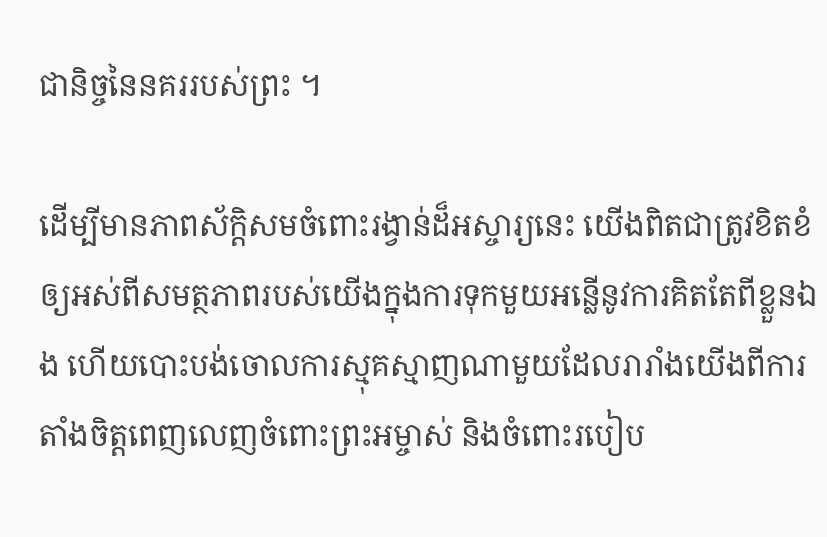ជានិច្ចនៃនគររបស់ព្រះ ។

ដើម្បីមានភាពស័ក្ដិសមចំពោះរង្វាន់ដ៏អស្ចារ្យនេះ យើងពិតជាត្រូវខិតខំឲ្យអស់ពីសមត្ថភាពរបស់យើងក្នុងការទុកមួយអន្លើនូវការគិតតែពីខ្លួនឯង ហើយបោះបង់ចោលការស្មុគស្មាញណាមួយដែលរារាំងយើងពីការតាំងចិត្តពេញលេញចំពោះព្រះអម្ចាស់ និងចំពោះរបៀប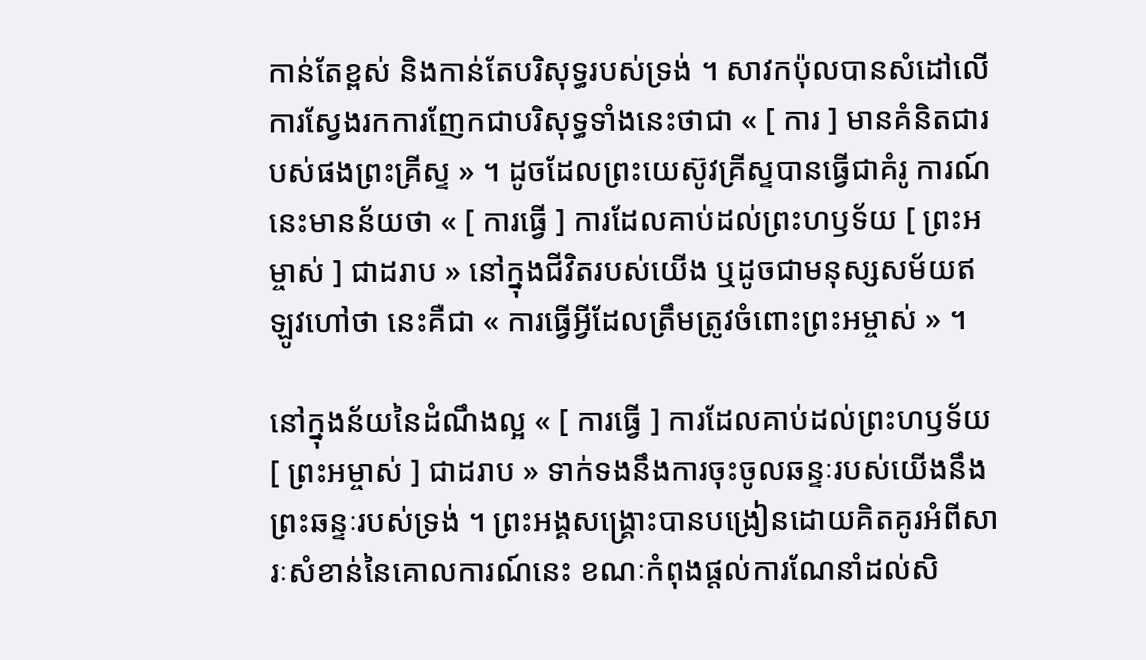កាន់តែខ្ពស់ និងកាន់តែបរិសុទ្ធរបស់ទ្រង់ ។ សាវកប៉ុលបានសំដៅលើការស្វែងរកការញែកជាបរិសុទ្ធទាំងនេះថាជា « [ ការ ] មានគំនិតជារបស់ផងព្រះគ្រីស្ទ » ។ ដូចដែលព្រះយេស៊ូវគ្រីស្ទបានធ្វើជាគំរូ ការណ៍នេះមានន័យថា « [ ការធ្វើ ] ការដែលគាប់ដល់ព្រះហឫទ័យ [ ព្រះអម្ចាស់ ] ជាដរាប » នៅក្នុងជីវិតរបស់យើង ឬដូចជាមនុស្សសម័យឥឡូវហៅថា នេះគឺជា « ការធ្វើអ្វីដែលត្រឹមត្រូវចំពោះព្រះអម្ចាស់ » ។

នៅក្នុងន័យនៃដំណឹងល្អ « [ ការធ្វើ ] ការដែលគាប់ដល់ព្រះហឫទ័យ [ ព្រះអម្ចាស់ ] ជាដរាប » ទាក់ទងនឹងការចុះចូលឆន្ទៈរបស់យើងនឹងព្រះឆន្ទៈរបស់ទ្រង់ ។ ព្រះអង្គសង្គ្រោះបានបង្រៀនដោយគិតគូរអំពីសារៈសំខាន់នៃគោលការណ៍នេះ ខណៈកំពុងផ្តល់ការណែនាំដល់សិ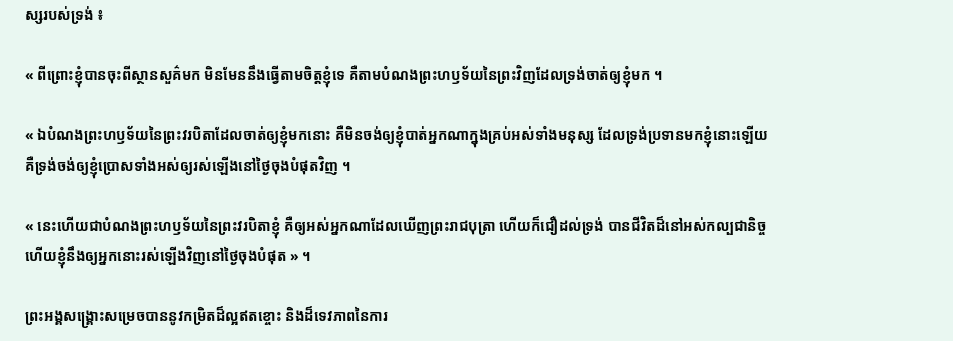ស្សរបស់ទ្រង់ ៖

« ពីព្រោះខ្ញុំបានចុះពីស្ថានសួគ៌មក មិនមែននឹងធ្វើតាមចិត្តខ្ញុំទេ គឺតាមបំណងព្រះហឫទ័យនៃព្រះវិញដែលទ្រង់ចាត់ឲ្យខ្ញុំមក ។

« ឯបំណងព្រះហឫទ័យនៃព្រះវរបិតាដែលចាត់ឲ្យខ្ញុំមកនោះ គឺមិនចង់ឲ្យខ្ញុំបាត់អ្នកណាក្នុងគ្រប់អស់ទាំងមនុស្ស ដែលទ្រង់ប្រទានមកខ្ញុំនោះឡើយ គឺទ្រង់ចង់ឲ្យខ្ញុំប្រោសទាំងអស់ឲ្យរស់ឡើងនៅថ្ងៃចុងបំផុតវិញ ។

« នេះហើយជាបំណងព្រះហឫទ័យនៃព្រះវរបិតាខ្ញុំ គឺឲ្យអស់អ្នកណាដែលឃើញព្រះរាជបុត្រា ហើយក៏ជឿដល់ទ្រង់ បានជីវិតដ៏នៅអស់កល្បជានិច្ច ហើយខ្ញុំនឹងឲ្យអ្នកនោះរស់ឡើងវិញនៅថ្ងៃចុងបំផុត » ។

ព្រះអង្គសង្គ្រោះសម្រេចបាននូវកម្រិតដ៏ល្អឥតខ្ចោះ និងដ៏ទេវភាពនៃការ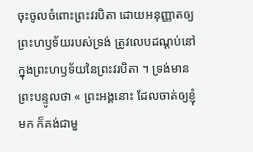ចុះចូលចំពោះព្រះវរបិតា ដោយអនុញ្ញាតឲ្យព្រះហឫទ័យរបស់ទ្រង់ ត្រូវលេបដណ្ដប់នៅក្នុងព្រះហឫទ័យនៃព្រះវរបិតា ។ ទ្រង់មានព្រះបន្ទូលថា « ព្រះអង្គនោះ ដែលចាត់ឲ្យខ្ញុំមក ក៏គង់ជាមួ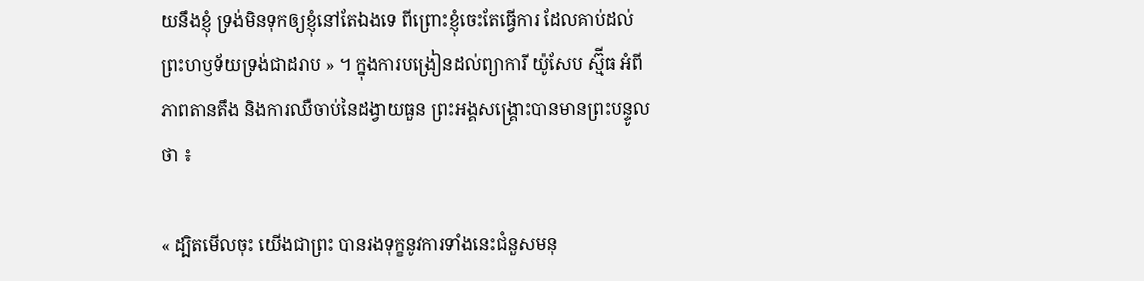យនឹងខ្ញុំ ទ្រង់មិនទុកឲ្យខ្ញុំនៅតែឯងទេ ពីព្រោះខ្ញុំចេះតែធ្វើការ ដែលគាប់ដល់ព្រះហឫទ័យទ្រង់ជាដរាប » ។ ក្នុងការបង្រៀនដល់ព្យាការី យ៉ូសែប ស្ម៊ីធ អំពីភាពតានតឹង និងការឈឺចាប់នៃដង្វាយធួន ព្រះអង្គសង្គ្រោះបានមានព្រះបន្ទូលថា ៖

« ដ្បិតមើលចុះ យើងជាព្រះ បានរងទុក្ខនូវការទាំងនេះជំនួសមនុ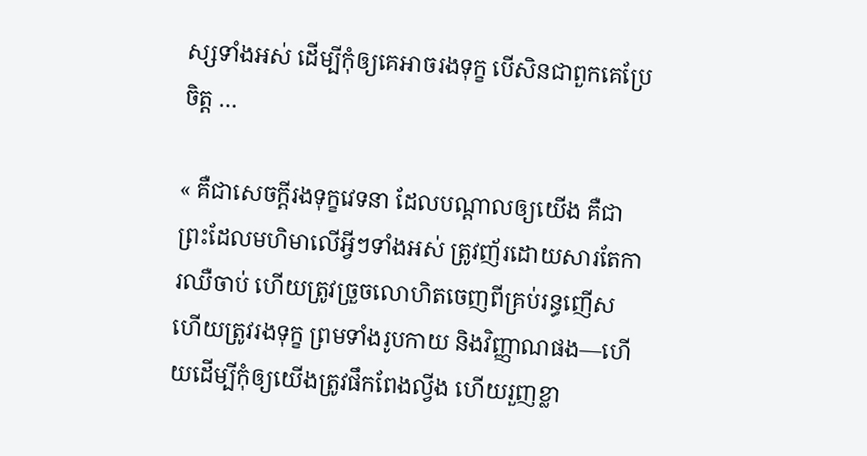ស្សទាំងអស់ ដើម្បីកុំឲ្យគេអាចរងទុក្ខ បើសិនជាពួកគេប្រែចិត្ត …

« គឺជាសេចក្ដីរងទុក្ខវេទនា ដែលបណ្ដាលឲ្យយើង គឺជាព្រះដែលមហិមាលើអ្វីៗទាំងអស់ ត្រូវញ័រដោយសារតែការឈឺចាប់ ហើយត្រូវច្រួចលោហិតចេញពីគ្រប់រន្ធញើស ហើយត្រូវរងទុក្ខ ព្រមទាំងរូបកាយ និងវិញ្ញាណផង—ហើយដើម្បីកុំឲ្យយើងត្រូវផឹកពែងល្វីង ហើយរួញខ្លា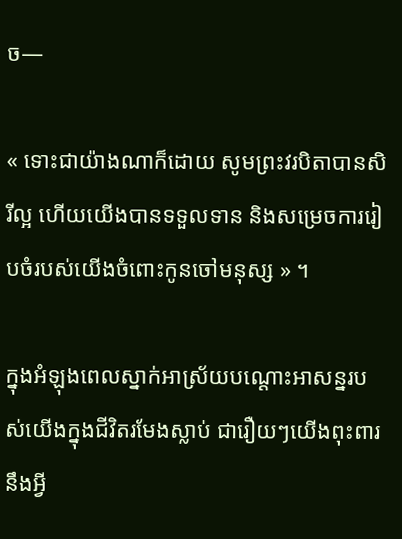ច—

« ទោះជាយ៉ាងណាក៏ដោយ សូមព្រះវរបិតាបានសិរីល្អ ហើយយើងបានទទួលទាន និងសម្រេចការរៀបចំរបស់យើងចំពោះកូនចៅមនុស្ស » ។

ក្នុងអំឡុងពេលស្នាក់អាស្រ័យបណ្ដោះអាសន្នរបស់យើងក្នុងជីវិតរមែងស្លាប់ ជារឿយៗយើងពុះពារនឹងអ្វី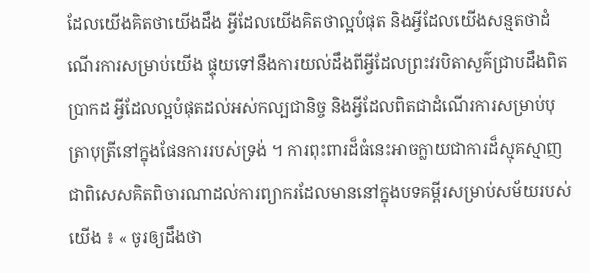ដែលយើងគិតថាយើងដឹង អ្វីដែលយើងគិតថាល្អបំផុត និងអ្វីដែលយើងសន្មតថាដំណើរការសម្រាប់យើង ផ្ទុយទៅនឹងការយល់ដឹងពីអ្វីដែលព្រះវរបិតាសួគ៌ជ្រាបដឹងពិតប្រាកដ អ្វីដែលល្អបំផុតដល់អស់កល្បជានិច្ច និងអ្វីដែលពិតជាដំណើរការសម្រាប់បុត្រាបុត្រីនៅក្នុងផែនការរបស់ទ្រង់ ។ ការពុះពារដ៏ធំនេះអាចក្លាយជាការដ៏ស្មុគស្មាញ ជាពិសេសគិតពិចារណាដល់ការព្យាករដែលមាននៅក្នុងបទគម្ពីរសម្រាប់សម័យរបស់យើង ៖ « ចូរឲ្យដឹងថា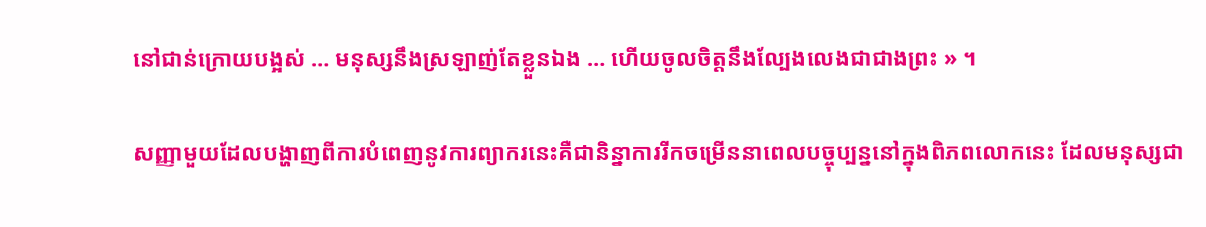នៅជាន់ក្រោយបង្អស់ … មនុស្សនឹងស្រឡាញ់តែខ្លួនឯង … ហើយចូលចិត្តនឹងល្បែងលេងជាជាងព្រះ » ។

សញ្ញាមួយដែលបង្ហាញពីការបំពេញនូវការព្យាករនេះគឺជានិន្នាការរីកចម្រើននាពេលបច្ចុប្បន្ននៅក្នុងពិភពលោកនេះ ដែលមនុស្សជា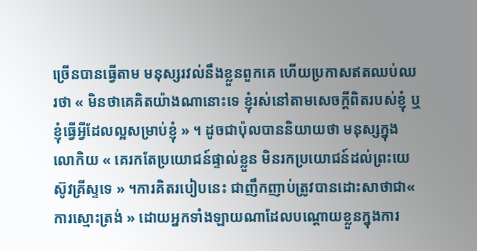ច្រើនបានធ្វើតាម មនុស្សរវល់នឹងខ្លួនពួកគេ ហើយប្រកាសឥតឈប់ឈរថា « មិនថាគេគិតយ៉ាងណានោះទេ ខ្ញុំរស់នៅតាមសេចក្តីពិតរបស់ខ្ញុំ ឬខ្ញុំធ្វើអ្វីដែលល្អសម្រាប់ខ្ញុំ » ។ ដូចជាប៉ុលបាននិយាយថា មនុស្សក្នុងលោកិយ « គេរកតែប្រយោជន៍ផ្ទាល់ខ្លួន មិនរកប្រយោជន៍ដល់ព្រះយេស៊ូវគ្រីស្ទទេ » ។ការគិតរបៀបនេះ ជាញឹកញាប់ត្រូវបានដោះសាថាជា« ការស្មោះត្រង់ » ដោយអ្នកទាំងឡាយណាដែលបណ្ដោយខ្លួនក្នុងការ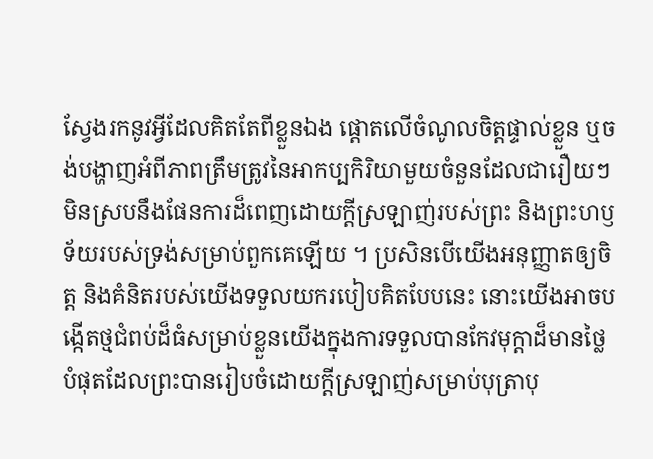ស្វែងរកនូវអ្វីដែលគិតតែពីខ្លួនឯង ផ្ដោតលើចំណូលចិត្តផ្ទាល់ខ្លួន ឬចង់បង្ហាញអំពីភាពត្រឹមត្រូវនៃអាកប្បកិរិយាមួយចំនួនដែលជារឿយៗមិនស្របនឹងផែនការដ៏ពេញដោយក្តីស្រឡាញ់របស់ព្រះ និងព្រះហឫទ័យរបស់ទ្រង់សម្រាប់ពួកគេឡើយ ។ ប្រសិនបើយើងអនុញ្ញាតឲ្យចិត្ត និងគំនិតរបស់យើងទទួលយករបៀបគិតបែបនេះ នោះយើងអាចបង្កើតថ្មជំពប់ដ៏ធំសម្រាប់ខ្លួនយើងក្នុងការទទួលបានកែវមុក្តាដ៏មានថ្លៃបំផុតដែលព្រះបានរៀបចំដោយក្ដីស្រឡាញ់សម្រាប់បុត្រាបុ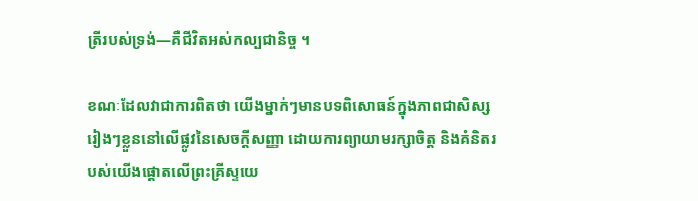ត្រីរបស់ទ្រង់—គឺជីវិតអស់កល្បជានិច្ច ។

ខណៈដែលវាជាការពិតថា យើងម្នាក់ៗមានបទពិសោធន៍ក្នុងភាពជាសិស្សរៀងៗខ្លួននៅលើផ្លូវនៃសេចក្ដីសញ្ញា ដោយការព្យាយាមរក្សាចិត្ត និងគំនិតរបស់យើងផ្ដោតលើព្រះគ្រីស្ទយេ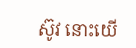ស៊ូវ នោះយើ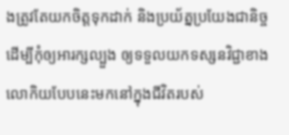ងត្រូវតែយកចិត្តទុកដាក់ និងប្រយ័ត្នប្រយែងជានិច្ចដើម្បីកុំឲ្យអារក្សល្បួង ឲ្យទទួលយកទស្សនវិជ្ជាខាងលោកិយបែបនេះមកនៅក្នុងជីវិតរបស់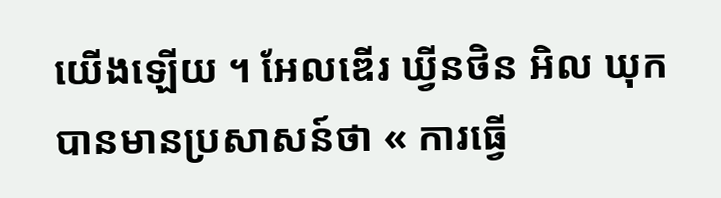យើងឡើយ ។ អែលឌើរ ឃ្វីនថិន អិល ឃុក បានមានប្រសាសន៍ថា « ការធ្វើ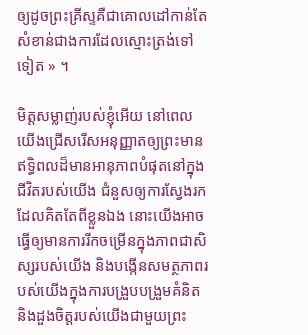ឲ្យដូចព្រះគ្រីស្ទគឺជាគោលដៅកាន់តែសំខាន់ជាងការដែលស្មោះត្រង់ទៅទៀត » ។

មិត្តសម្លាញ់របស់ខ្ញុំអើយ នៅពេលយើងជ្រើសរើសអនុញ្ញាតឲ្យព្រះមានឥទ្ធិពលដ៏មានអានុភាពបំផុតនៅក្នុងជីវិតរបស់យើង ជំនួសឲ្យការស្វែងរកដែលគិតតែពីខ្លួនឯង នោះយើងអាចធ្វើឲ្យមានការរីកចម្រើនក្នុងភាពជាសិស្សរបស់យើង និងបង្កើនសមត្ថភាពរបស់យើងក្នុងការបង្រួបបង្រួមគំនិត និងដួងចិត្តរបស់យើងជាមួយព្រះ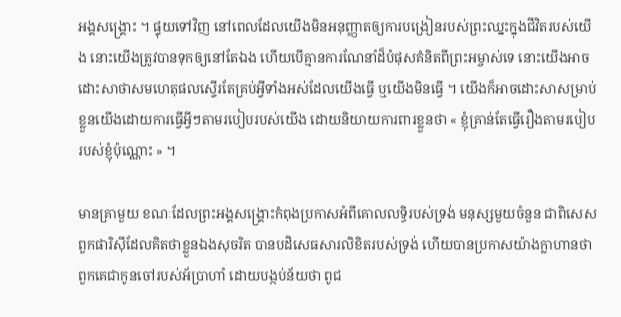អង្គសង្គ្រោះ ។ ផ្ទុយទៅវិញ នៅពេលដែលយើងមិនអនុញ្ញាតឲ្យការបង្រៀនរបស់ព្រះឈ្នះក្នុងជីវិតរបស់យើង នោះយើងត្រូវបានទុកឲ្យនៅតែឯង ហើយបើគ្មានការណែនាំដ៏បំផុសគំនិតពីព្រះអម្ចាស់ទេ នោះយើងអាចដោះសាថាសមហេតុផលស្ទើរតែគ្រប់អ្វីទាំងអស់ដែលយើងធ្វើ ឬយើងមិនធ្វើ ។ យើងក៏អាចដោះសាសម្រាប់ខ្លួនយើងដោយការធ្វើអ្វីៗតាមរបៀបរបស់យើង ដោយនិយាយការពារខ្លួនថា « ខ្ញុំគ្រាន់តែធ្វើរឿងតាមរបៀបរបស់ខ្ញុំប៉ុណ្ណោះ » ។

មានគ្រាមួយ ខណៈដែលព្រះអង្គសង្គ្រោះកំពុងប្រកាសអំពីគោលលទ្ធិរបស់ទ្រង់ មនុស្សមួយចំនួន ជាពិសេសពួកផារិស៊ីដែលគិតថាខ្លួនឯងសុចរិត បានបដិសេធសារលិខិតរបស់ទ្រង់ ហើយបានប្រកាសយ៉ាងក្លាហានថា ពួកគេជាកូនចៅរបស់អ័ប្រាហាំ ដោយបង្កប់ន័យថា ពូជ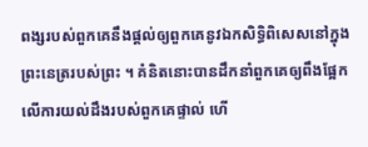ពង្សរបស់ពួកគេនឹងផ្តល់ឲ្យពួកគេនូវឯកសិទ្ធិពិសេសនៅក្នុងព្រះនេត្ររបស់ព្រះ ។ គំនិតនោះបានដឹកនាំពួកគេឲ្យពឹងផ្អែកលើការយល់ដឹងរបស់ពួកគេផ្ទាល់ ហើ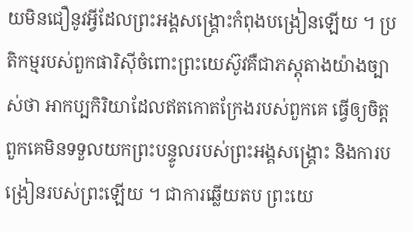យមិនជឿនូវអ្វីដែលព្រះអង្គសង្គ្រោះកំពុងបង្រៀនឡើយ ។ ប្រតិកម្មរបស់ពួកផារិស៊ីចំពោះព្រះយេស៊ូវគឺជាភស្ដុតាងយ៉ាងច្បាស់ថា អាកប្បកិរិយាដែលឥតកោតក្រែងរបស់ពួកគេ ធ្វើឲ្យចិត្តពួកគេមិនទទួលយកព្រះបន្ទូលរបស់ព្រះអង្គសង្គ្រោះ និងការបង្រៀនរបស់ព្រះឡើយ ។ ជាការឆ្លើយតប ព្រះយេ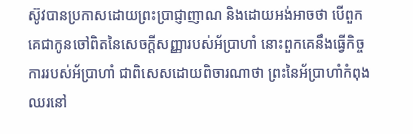ស៊ូវបានប្រកាសដោយព្រះប្រាជ្ញាញាណ និងដោយអង់អាចថា បើពួកគេជាកូនចៅពិតនៃសេចក្តីសញ្ញារបស់អ័ប្រាហាំ នោះពួកគេនឹងធ្វើកិច្ចការរបស់អ័ប្រាហាំ ជាពិសេសដោយពិចារណាថា ព្រះនៃអ័ប្រាហាំកំពុងឈរនៅ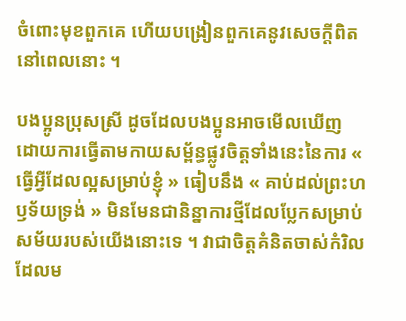ចំពោះមុខពួកគេ ហើយបង្រៀនពួកគេនូវសេចក្តីពិតនៅពេលនោះ ។

បងប្អូនប្រុសស្រី ដូចដែលបងប្អូនអាចមើលឃើញ ដោយការធ្វើតាមកាយសម្ព័ន្ធផ្លូវចិត្តទាំងនេះនៃការ « ធ្វើអ្វីដែលល្អសម្រាប់ខ្ញុំ » ធៀបនឹង « គាប់ដល់ព្រះហឫទ័យទ្រង់ » មិនមែនជានិន្នាការថ្មីដែលប្លែកសម្រាប់សម័យរបស់យើងនោះទេ ។ វាជាចិត្តគំនិតចាស់កំរិលដែលម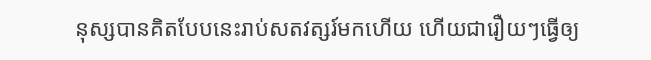នុស្សបានគិតបែបនេះរាប់សតវត្សរ៍មកហើយ ហើយជារឿយៗធ្វើឲ្យ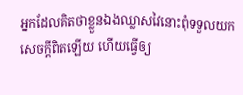អ្នកដែលគិតថាខ្លួនឯងឈ្លាសវៃនោះពុំទទួលយកសេចក្តីពិតឡើយ ហើយធ្វើឲ្យ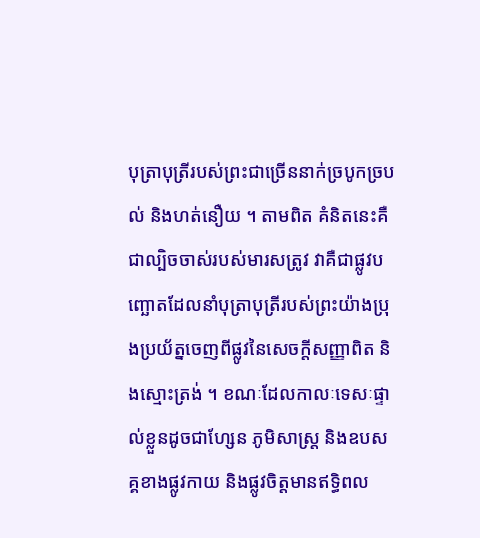បុត្រាបុត្រីរបស់ព្រះជាច្រើននាក់ច្របូកច្របល់ និងហត់នឿយ ។ តាមពិត គំនិតនេះគឺជាល្បិចចាស់របស់មារសត្រូវ វាគឺជាផ្លូវបញ្ឆោតដែលនាំបុត្រាបុត្រីរបស់ព្រះយ៉ាងប្រុងប្រយ័ត្នចេញពីផ្លូវនៃសេចក្តីសញ្ញាពិត និងស្មោះត្រង់ ។ ខណៈដែលកាលៈទេសៈផ្ទាល់ខ្លួនដូចជាហ្សែន ភូមិសាស្ត្រ និងឧបសគ្គខាងផ្លូវកាយ និងផ្លូវចិត្តមានឥទ្ធិពល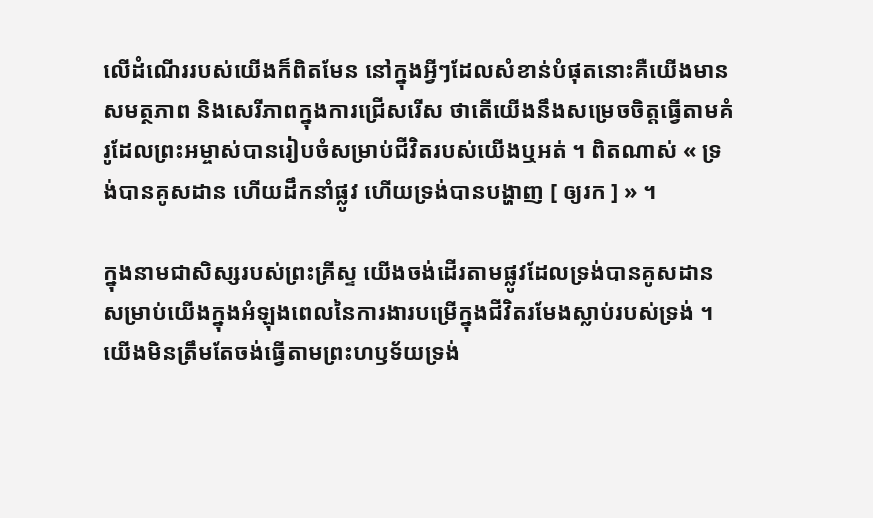លើដំណើររបស់យើងក៏ពិតមែន នៅក្នុងអ្វីៗដែលសំខាន់បំផុតនោះគឺយើងមានសមត្ថភាព និងសេរីភាពក្នុងការជ្រើសរើស ថាតើយើងនឹងសម្រេចចិត្តធ្វើតាមគំរូដែលព្រះអម្ចាស់បានរៀបចំសម្រាប់ជីវិតរបស់យើងឬអត់ ។ ពិតណាស់ « ទ្រង់បានគូសដាន ហើយដឹកនាំផ្លូវ ហើយទ្រង់បានបង្ហាញ [ ឲ្យរក ] » ។

ក្នុងនាមជាសិស្សរបស់ព្រះគ្រីស្ទ យើងចង់ដើរតាមផ្លូវដែលទ្រង់បានគូសដានសម្រាប់យើងក្នុងអំឡុងពេលនៃការងារបម្រើក្នុងជីវិតរមែងស្លាប់របស់ទ្រង់ ។ យើងមិនត្រឹមតែចង់ធ្វើតាមព្រះហឫទ័យទ្រង់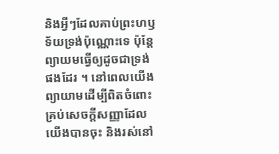និងអ្វីៗដែលគាប់ព្រះហឫទ័យទ្រង់ប៉ុណ្ណោះទេ ប៉ុន្តែព្យាយមធ្វើឲ្យដូចជាទ្រង់ផងដែរ ។ នៅពេលយើងព្យាយាមដើម្បីពិតចំពោះគ្រប់សេចក្តីសញ្ញាដែលយើងបានចុះ និងរស់នៅ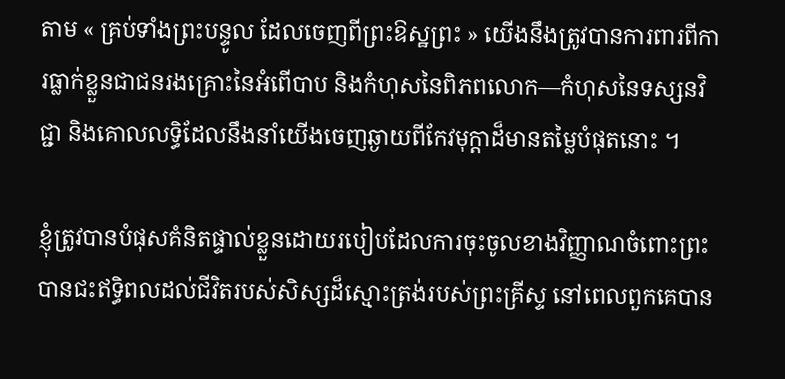តាម « គ្រប់ទាំងព្រះបន្ទូល ដែលចេញពីព្រះឱស្ឋព្រះ » យើងនឹងត្រូវបានការពារពីការធ្លាក់ខ្លួនជាជនរងគ្រោះនៃអំពើបាប និងកំហុសនៃពិភពលោក—កំហុសនៃទស្សនវិជ្ជា និងគោលលទ្ធិដែលនឹងនាំយើងចេញឆ្ងាយពីកែវមុក្តាដ៏មានតម្លៃបំផុតនោះ ។

ខ្ញុំត្រូវបានបំផុសគំនិតផ្ទាល់ខ្លួនដោយរបៀបដែលការចុះចូលខាងវិញ្ញាណចំពោះព្រះបានជះឥទ្ធិពលដល់ជីវិតរបស់សិស្សដ៏ស្មោះត្រង់របស់ព្រះគ្រីស្ទ នៅពេលពួកគេបាន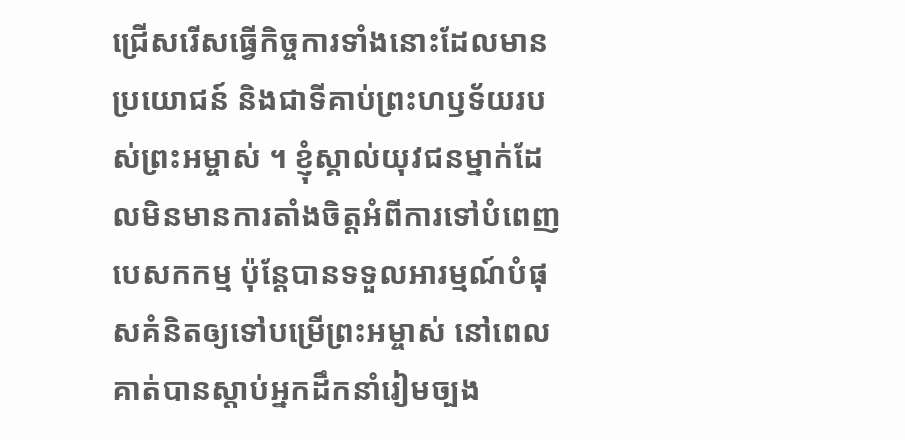ជ្រើសរើសធ្វើកិច្ចការទាំងនោះដែលមានប្រយោជន៍ និងជាទីគាប់ព្រះហឫទ័យរបស់ព្រះអម្ចាស់ ។ ខ្ញុំស្គាល់យុវជនម្នាក់ដែលមិនមានការតាំងចិត្តអំពីការទៅបំពេញបេសកកម្ម ប៉ុន្តែបានទទួលអារម្មណ៍បំផុសគំនិតឲ្យទៅបម្រើព្រះអម្ចាស់ នៅពេលគាត់បានស្តាប់អ្នកដឹកនាំរៀមច្បង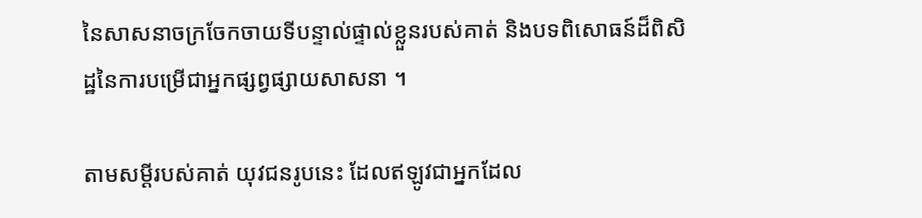នៃសាសនាចក្រចែកចាយទីបន្ទាល់ផ្ទាល់ខ្លួនរបស់គាត់ និងបទពិសោធន៍ដ៏ពិសិដ្ឋនៃការបម្រើជាអ្នកផ្សព្វផ្សាយសាសនា ។

តាមសម្ដីរបស់គាត់ យុវជនរូបនេះ ដែលឥឡូវជាអ្នកដែល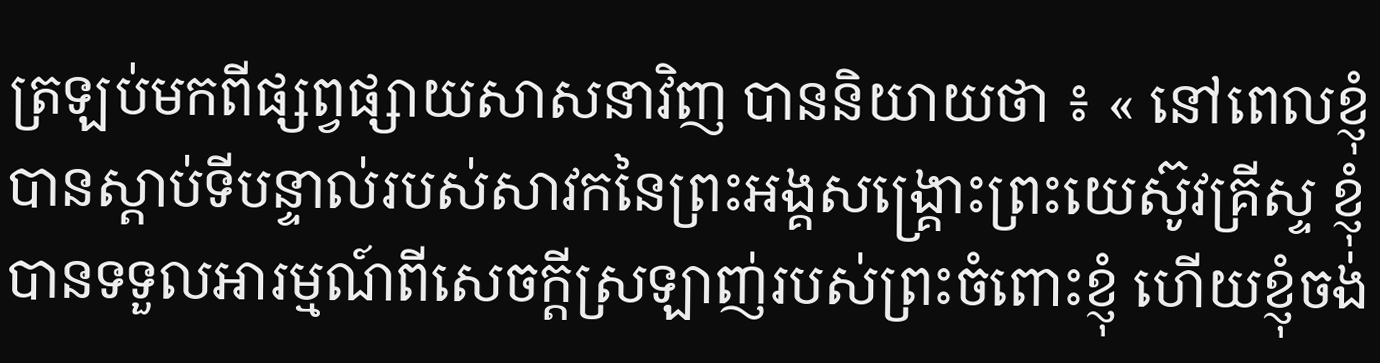ត្រឡប់មកពីផ្សព្វផ្សាយសាសនាវិញ បាននិយាយថា ៖ « នៅពេលខ្ញុំបានស្តាប់ទីបន្ទាល់របស់សាវកនៃព្រះអង្គសង្គ្រោះព្រះយេស៊ូវគ្រីស្ទ ខ្ញុំបានទទួលអារម្មណ៍ពីសេចក្ដីស្រឡាញ់របស់ព្រះចំពោះខ្ញុំ ហើយខ្ញុំចង់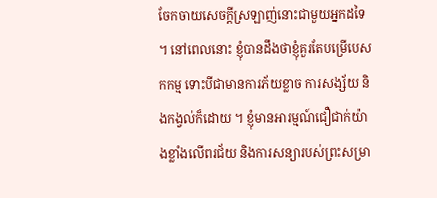ចែកចាយសេចក្ដីស្រឡាញ់នោះជាមួយអ្នកដទៃ ។ នៅពេលនោះ ខ្ញុំបានដឹងថាខ្ញុំគួរតែបម្រើបេសកកម្ម ទោះបីជាមានការភ័យខ្លាច ការសង្ស័យ និងកង្វល់ក៏ដោយ ។ ខ្ញុំមានអារម្មណ៍ជឿជាក់យ៉ាងខ្លាំងលើពរជ័យ និងការសន្យារបស់ព្រះសម្រា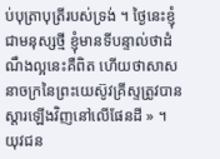ប់បុត្រាបុត្រីរបស់ទ្រង់ ។ ថ្ងៃនេះខ្ញុំជាមនុស្សថ្មី ខ្ញុំមានទីបន្ទាល់ថាដំណឹងល្អនេះគឺពិត ហើយថាសាសនាចក្រនៃព្រះយេស៊ូវគ្រីស្ទត្រូវបានស្ដារឡើងវិញនៅលើផែនដី » ។ យុវជន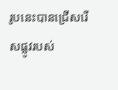រូបនេះបានជ្រើសរើសផ្លូវរបស់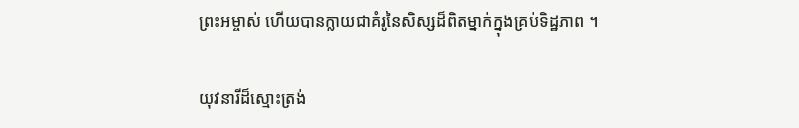ព្រះអម្ចាស់ ហើយបានក្លាយជាគំរូនៃសិស្សដ៏ពិតម្នាក់ក្នុងគ្រប់ទិដ្ឋភាព ។

យុវនារីដ៏ស្មោះត្រង់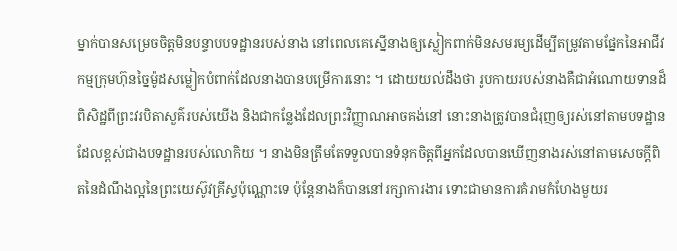ម្នាក់បានសម្រេចចិត្តមិនបន្ទាបបទដ្ឋានរបស់នាង នៅពេលគេស្នើនាងឲ្យស្លៀកពាក់មិនសមរម្យដើម្បីតម្រូវតាមផ្នែកនៃអាជីវកម្មក្រុមហ៊ុនច្នៃម៉ូដសម្លៀកបំពាក់ដែលនាងបានបម្រើការនោះ ។ ដោយយល់ដឹងថា រូបកាយរបស់នាងគឺជាអំណោយទានដ៏ពិសិដ្ឋពីព្រះវរបិតាសួគ៌របស់យើង និងជាកន្លែងដែលព្រះវិញ្ញាណអាចគង់នៅ នោះនាងត្រូវបានជំរុញឲ្យរស់នៅតាមបទដ្ឋានដែលខ្ពស់ជាងបទដ្ឋានរបស់លោកិយ ។ នាងមិនត្រឹមតែទទួលបានទំនុកចិត្តពីអ្នកដែលបានឃើញនាងរស់នៅតាមសេចក្ដីពិតនៃដំណឹងល្អនៃព្រះយេស៊ូវគ្រីស្ទប៉ុណ្ណោះទេ ប៉ុន្តែនាងក៏បាននៅរក្សាការងារ ទោះជាមានការគំរាមកំហែងមួយរ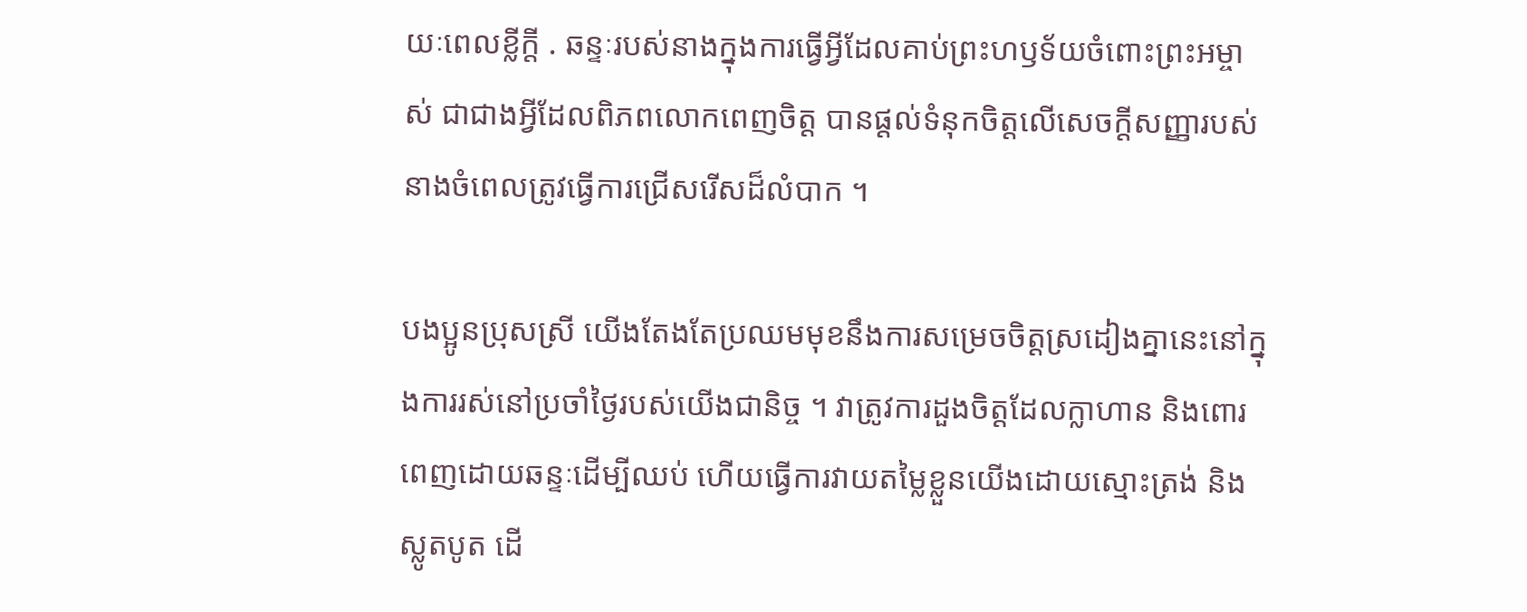យៈពេលខ្លីក្តី . ឆន្ទៈរបស់នាងក្នុងការធ្វើអ្វីដែលគាប់ព្រះហឫទ័យចំពោះព្រះអម្ចាស់ ជាជាងអ្វីដែលពិភពលោកពេញចិត្ត បានផ្តល់ទំនុកចិត្តលើសេចក្តីសញ្ញារបស់នាងចំពេលត្រូវធ្វើការជ្រើសរើសដ៏លំបាក ។

បងប្អូនប្រុសស្រី យើងតែងតែប្រឈមមុខនឹងការសម្រេចចិត្តស្រដៀងគ្នានេះនៅក្នុងការរស់នៅប្រចាំថ្ងៃរបស់យើងជានិច្ច ។ វាត្រូវការដួងចិត្តដែលក្លាហាន និងពោរពេញដោយឆន្ទៈដើម្បីឈប់ ហើយធ្វើការវាយតម្លៃខ្លួនយើងដោយស្មោះត្រង់ និងស្លូតបូត ដើ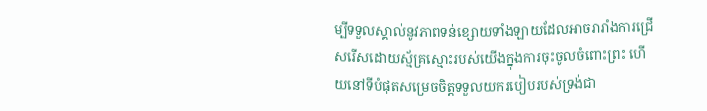ម្បីទទួលស្គាល់នូវភាពទន់ខ្សោយទាំងឡាយដែលអាចរារាំងការជ្រើសរើសដោយស្ម័គ្រស្មោះរបស់យើងក្នុងការចុះចូលចំពោះព្រះ ហើយនៅទីបំផុតសម្រេចចិត្តទទួលយករបៀបរបស់ទ្រង់ជា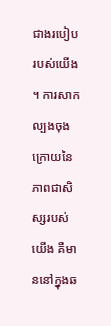ជាងរបៀបរបស់យើង ។ ការសាកល្បងចុងក្រោយនៃភាពជាសិស្សរបស់យើង គឺមាននៅក្នុងឆ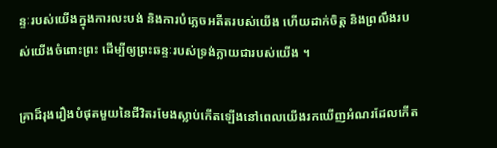ន្ទៈរបស់យើងក្នុងការលះបង់ និងការបំភ្លេចអតីតរបស់យើង ហើយដាក់ចិត្ត និងព្រលឹងរបស់យើងចំពោះព្រះ ដើម្បីឲ្យព្រះឆន្ទៈរបស់ទ្រង់ក្លាយជារបស់យើង ។

គ្រាដ៏រុងរឿងបំផុតមួយនៃជីវិតរមែងស្លាប់កើតឡើងនៅពេលយើងរកឃើញអំណរដែលកើត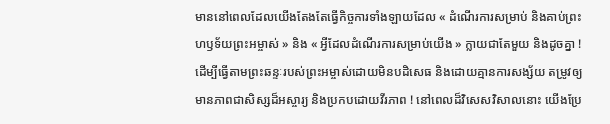មាននៅពេលដែលយើងតែងតែធ្វើកិច្ចការទាំងឡាយដែល « ដំណើរការសម្រាប់ និងគាប់ព្រះហឫទ័យព្រះអម្ចាស់ » និង « អ្វីដែលដំណើរការសម្រាប់យើង » ក្លាយជាតែមួយ និងដូចគ្នា ! ដើម្បីធ្វើតាមព្រះឆន្ទៈរបស់ព្រះអម្ចាស់ដោយមិនបដិសេធ និងដោយគ្មានការសង្ស័យ តម្រូវឲ្យមានភាពជាសិស្សដ៏អស្ចារ្យ និងប្រកបដោយវីរភាព ! នៅពេលដ៏វិសេសវិសាលនោះ យើងប្រែ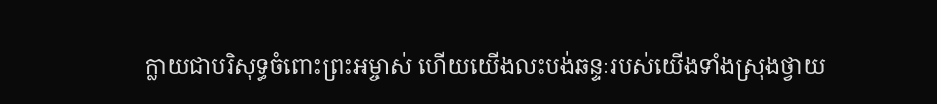ក្លាយជាបរិសុទ្ធចំពោះព្រះអម្ចាស់ ហើយយើងលះបង់ឆន្ទៈរបស់យើងទាំងស្រុងថ្វាយ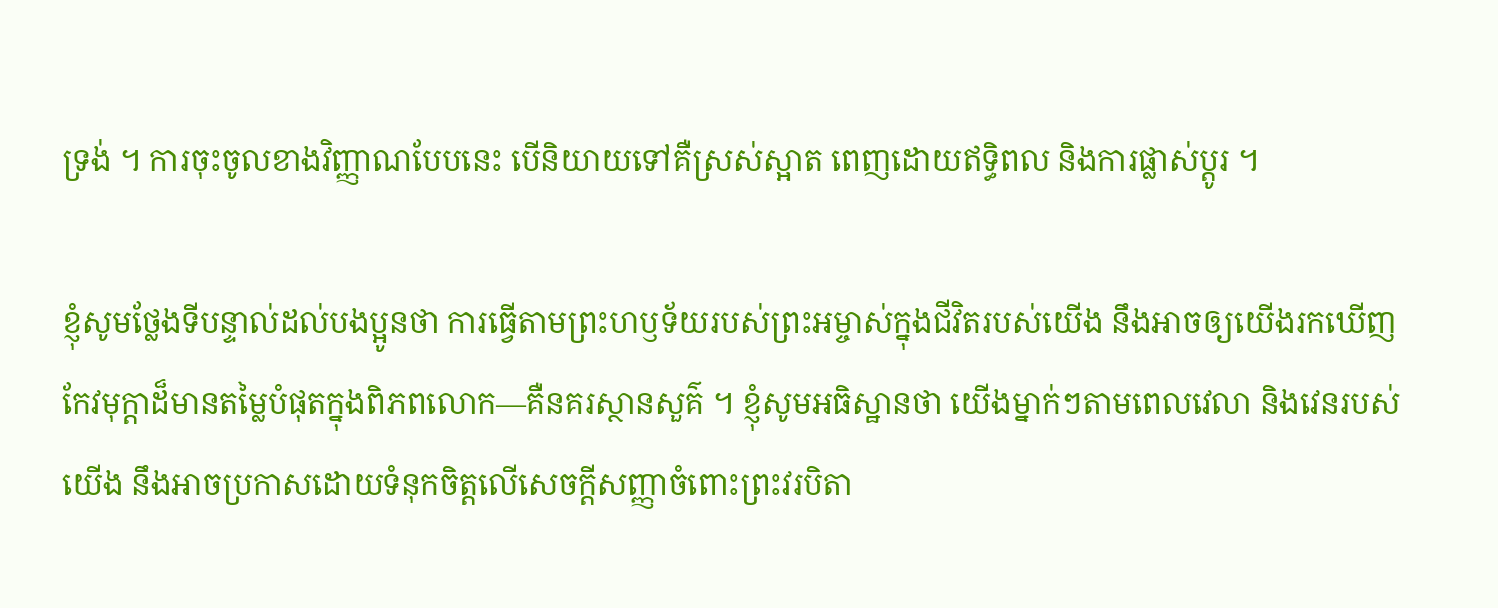ទ្រង់ ។ ការចុះចូលខាងវិញ្ញាណបែបនេះ បើនិយាយទៅគឺស្រស់ស្អាត ពេញដោយឥទ្ធិពល និងការផ្លាស់ប្តូរ ។

ខ្ញុំសូមថ្លែងទីបន្ទាល់ដល់បងប្អូនថា ការធ្វើតាមព្រះហឫទ័យរបស់ព្រះអម្ចាស់ក្នុងជីវិតរបស់យើង នឹងអាចឲ្យយើងរកឃើញកែវមុក្ដាដ៏មានតម្លៃបំផុតក្នុងពិភពលោក—គឺនគរស្ថានសួគ៌ ។ ខ្ញុំសូមអធិស្ឋានថា យើងម្នាក់ៗតាមពេលវេលា និងវេនរបស់យើង នឹងអាចប្រកាសដោយទំនុកចិត្តលើសេចក្តីសញ្ញាចំពោះព្រះវរបិតា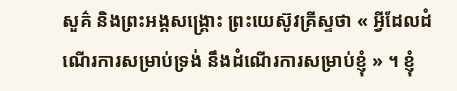សួគ៌ និងព្រះអង្គសង្គ្រោះ ព្រះយេស៊ូវគ្រីស្ទថា « អ្វីដែលដំណើរការសម្រាប់ទ្រង់ នឹងដំណើរការសម្រាប់ខ្ញុំ » ។ ខ្ញុំ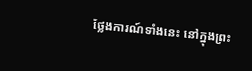ថ្លែងការណ៍ទាំងនេះ នៅក្នុងព្រះ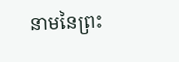នាមនៃព្រះ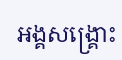អង្គសង្រ្គោះ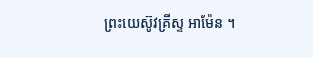ព្រះយេស៊ូវគ្រីស្ទ អាម៉ែន ។